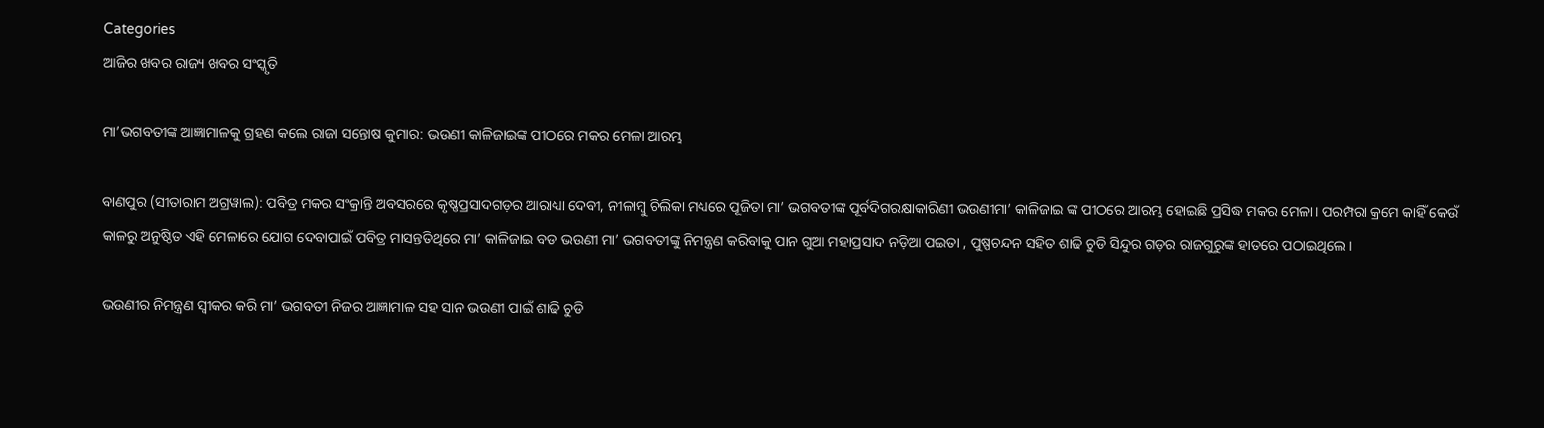Categories
ଆଜିର ଖବର ରାଜ୍ୟ ଖବର ସଂସ୍କୃତି

ମା’ଭଗବତୀଙ୍କ ଆଜ୍ଞାମାଳକୁ ଗ୍ରହଣ କଲେ ରାଜା ସନ୍ତୋଷ କୁମାର: ଭଉଣୀ କାଳିଜାଇଙ୍କ ପୀଠରେ ମକର ମେଳା ଆରମ୍ଭ

ବାଣପୁର (ସୀତାରାମ ଅଗ୍ରୱାଲ): ପବିତ୍ର ମକର ସଂକ୍ରାନ୍ତି ଅବସରରେ କୃଷ୍ଣପ୍ରସାଦଗଡ଼ର ଆରାଧ୍ୟା ଦେବୀ, ନୀଳାମ୍ବୁ ଚିଲିକା ମଧ୍ୟରେ ପୂଜିତା ମା’ ଭଗବତୀଙ୍କ ପୂର୍ବଦିଗରକ୍ଷାକାରିଣୀ ଭଉଣୀମା’ କାଳିଜାଇ ଙ୍କ ପୀଠରେ ଆରମ୍ଭ ହୋଇଛି ପ୍ରସିଦ୍ଧ ମକର ମେଳା। ପରମ୍ପରା କ୍ରମେ କାହିଁ କେଉଁ କାଳରୁ ଅନୁଷ୍ଠିତ ଏହି ମେଳାରେ ଯୋଗ ଦେବାପାଇଁ ପବିତ୍ର ମାସନ୍ତତିଥିରେ ମା’ କାଳିଜାଇ ବଡ ଭଉଣୀ ମା’ ଭଗବତୀଙ୍କୁ ନିମନ୍ତ୍ରଣ କରିବାକୁ ପାନ ଗୁଆ ମହାପ୍ରସାଦ ନଡ଼ିଆ ପଇତା , ପୁଷ୍ପଚନ୍ଦନ ସହିତ ଶାଢି ଚୁଡି ସିନ୍ଦୁର ଗଡ଼ର ରାଜଗୁରୁଙ୍କ ହାତରେ ପଠାଇଥିଲେ।

ଭଉଣୀର ନିମନ୍ତ୍ରଣ ସ୍ଵୀକର କରି ମା’ ଭଗବତୀ ନିଜର ଆଜ୍ଞାମାଳ ସହ ସାନ ଭଉଣୀ ପାଇଁ ଶାଢି ଚୁଡି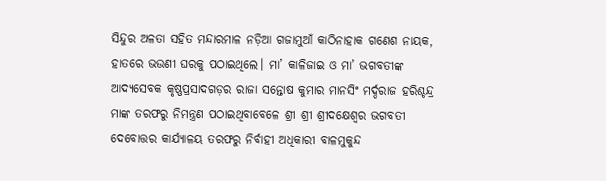ସିନ୍ଦୁର ଅଳତା ସହିତ ମନ୍ଦାରମାଳ ନଡ଼ିଆ ଗଜାମୁଆଁ କାଠିନାହାକ ଗଣେଶ ନାୟକ, ହାତରେ ଭଉଣୀ ଘରକୁ ପଠାଇଥିଲେ। ମା’ କାଳିଜାଇ ଓ ମା’ ଭଗବତୀଙ୍କ ଆଦ୍ୟସେବକ କୃଷ୍ଣପ୍ରସାଦଗଡ଼ର ରାଜା ସନ୍ତୋଷ କୁମାର ମାନସିଂ ମର୍ଦ୍ଦରାଜ ହରିଶ୍ଚନ୍ଦ୍ର ମାଙ୍କ ତରଫରୁ ନିମନ୍ତ୍ରଣ ପଠାଇଥିବାବେଳେ ଶ୍ରୀ ଶ୍ରୀ ଶ୍ରୀଦକ୍ଷେଶ୍ଵର ଭଗବତୀ ଦେବୋତ୍ତର କାର୍ଯ୍ୟାଳୟ ତରଫରୁ ନିର୍ବାହୀ ଅଧିକାରୀ ବାଳମୁକୁନ୍ଦ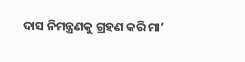ଦାସ ନିମନ୍ତ୍ରଣକୁ ଗ୍ରହଣ କରି ମା’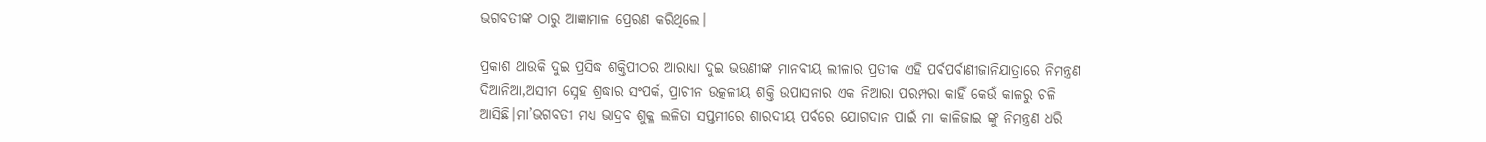ଭଗବତୀଙ୍କ ଠାରୁ ଆଜ୍ଞାମାଳ ପ୍ରେରଣ କରିଥିଲେ।

ପ୍ରକାଶ ଥାଉକି ଦୁଇ ପ୍ରସିଦ୍ଧ ଶକ୍ତିପୀଠର ଆରାଧ୍ୟା ଦୁଇ ଭଉଣୀଙ୍କ ମାନବୀୟ ଲୀଳାର ପ୍ରତୀକ ଏହି ପର୍ବପର୍ବାଣୀଜାନିଯାତ୍ରାରେ ନିମନ୍ତ୍ରଣ ଦିଆନିଆ,ଅସୀମ ସ୍ନେହ ଶ୍ରଦ୍ଧାର ସଂପର୍କ, ପ୍ରାଚୀନ ଉତ୍କଳୀୟ ଶକ୍ତି ଉପାସନାର ଏକ ନିଆରା ପରମ୍ପରା କାହିଁ କେଉଁ କାଳରୁ ଚଳି ଆସିଛି।ମା’ଭଗବତୀ ମଧ୍ୟ ଭାଦ୍ରବ ଶୁକ୍ଳ ଲଳିତା ସପ୍ତମୀରେ ଶାରଦୀୟ ପର୍ବରେ ଯୋଗଦାନ ପାଇଁ ମା କାଳିଜାଇ ଙ୍କୁ ନିମନ୍ତ୍ରଣ ଧରି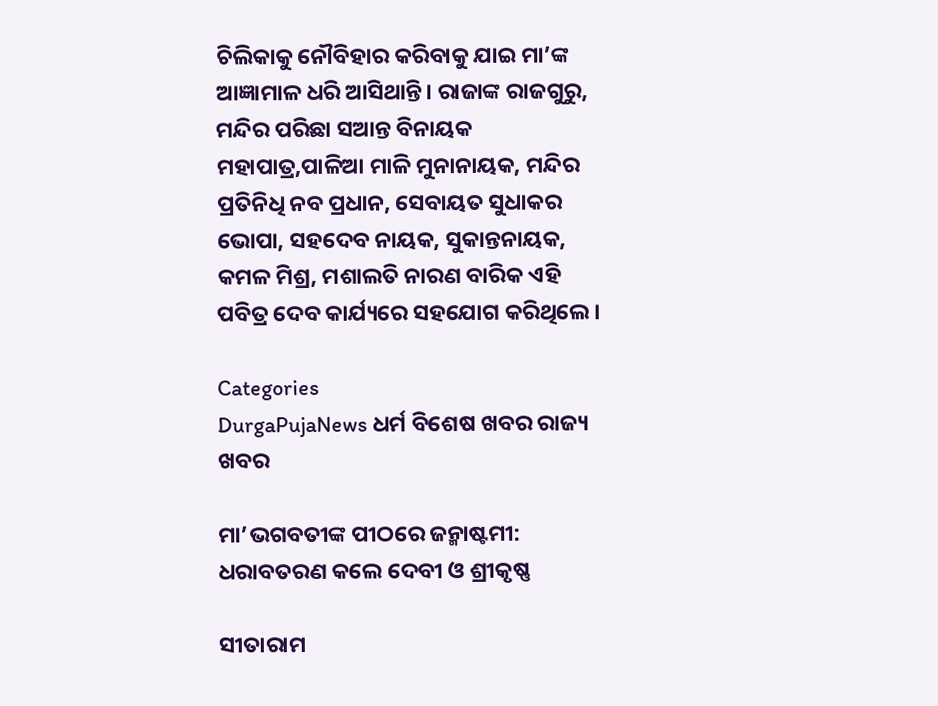ଚିଲିକାକୁ ନୌବିହାର କରିବାକୁ ଯାଇ ମା’ଙ୍କ ଆଜ୍ଞାମାଳ ଧରି ଆସିଥାନ୍ତି। ରାଜାଙ୍କ ରାଜଗୁରୁ, ମନ୍ଦିର ପରିଛା ସଆନ୍ତ ବିନାୟକ ମହାପାତ୍ର,ପାଳିଆ ମାଳି ମୁନାନାୟକ, ମନ୍ଦିର ପ୍ରତିନିଧି ନବ ପ୍ରଧାନ, ସେବାୟତ ସୁଧାକର ଭୋପା, ସହଦେବ ନାୟକ, ସୁକାନ୍ତନାୟକ, କମଳ ମିଶ୍ର, ମଶାଲତି ନାରଣ ବାରିକ ଏହି ପବିତ୍ର ଦେବ କାର୍ଯ୍ୟରେ ସହଯୋଗ କରିଥିଲେ।

Categories
DurgaPujaNews ଧର୍ମ ବିଶେଷ ଖବର ରାଜ୍ୟ ଖବର

ମା’ଭଗବତୀଙ୍କ ପୀଠରେ ଜନ୍ମାଷ୍ଟମୀ: ଧରାବତରଣ କଲେ ଦେବୀ ଓ ଶ୍ରୀକୃଷ୍ଣ

ସୀତାରାମ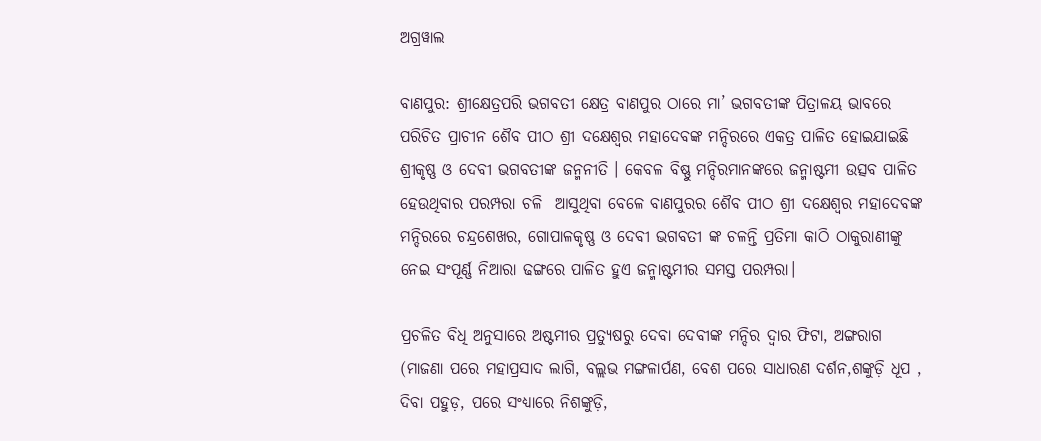ଅଗ୍ରୱାଲ

ବାଣପୁର: ଶ୍ରୀକ୍ଷେତ୍ରପରି ଭଗବତୀ କ୍ଷେତ୍ର ବାଣପୁର ଠାରେ ମା’ ଭଗବତୀଙ୍କ ପିତ୍ରାଳୟ ଭାବରେ ପରିଚିତ ପ୍ରାଚୀନ ଶୈବ ପୀଠ ଶ୍ରୀ ଦକ୍ଷେଶ୍ଵର ମହାଦେବଙ୍କ ମନ୍ଦିରରେ ଏକତ୍ର ପାଳିତ ହୋଇଯାଇଛି ଶ୍ରୀକୃଷ୍ଣ ଓ ଦେବୀ ଭଗବତୀଙ୍କ ଜନ୍ମନୀତି । କେବଳ ବିଷ୍ଣୁ ମନ୍ଦିରମାନଙ୍କରେ ଜନ୍ମାଷ୍ଟମୀ ଉତ୍ସବ ପାଳିତ ହେଉଥିବାର ପରମ୍ପରା ଚଳି  ଆସୁଥିବା ବେଳେ ବାଣପୁରର ଶୈବ ପୀଠ ଶ୍ରୀ ଦକ୍ଷେଶ୍ଵର ମହାଦେବଙ୍କ ମନ୍ଦିରରେ ଚନ୍ଦ୍ରଶେଖର, ଗୋପାଳକୃଷ୍ଣ ଓ ଦେବୀ ଭଗବତୀ ଙ୍କ ଚଳନ୍ତି ପ୍ରତିମା କାଠି ଠାକୁରାଣୀଙ୍କୁ ନେଇ ସଂପୂର୍ଣ୍ଣ ନିଆରା ଢଙ୍ଗରେ ପାଳିତ ହୁଏ ଜନ୍ମାଷ୍ଟମୀର ସମସ୍ତ ପରମ୍ପରା।

ପ୍ରଚଳିତ ବିଧି ଅନୁସାରେ ଅଷ୍ଟମୀର ପ୍ରତ୍ୟୁଷରୁ ଦେବା ଦେବୀଙ୍କ ମନ୍ଦିର ଦ୍ଵାର ଫିଟା, ଅଙ୍ଗରାଗ (ମାଜଣା ପରେ ମହାପ୍ରସାଦ ଲାଗି, ବଲ୍ଲଭ ମଙ୍ଗଳାର୍ପଣ, ବେଶ ପରେ ସାଧାରଣ ଦର୍ଶନ,ଶଙ୍କୁଡ଼ି ଧୂପ , ଦିବା ପହୁଡ଼, ପରେ ସଂଧ୍ୟାରେ ନିଶଙ୍କୁଡ଼ି,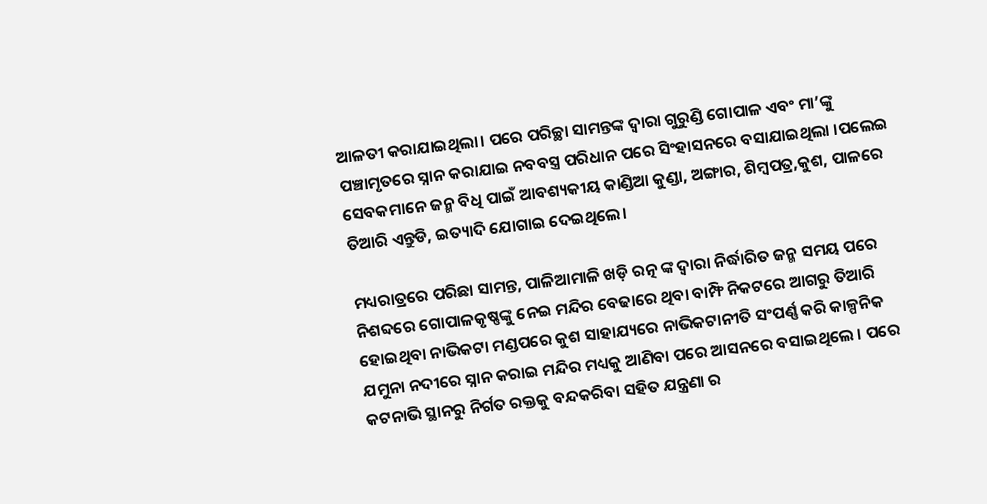ଆଳତୀ କରାଯାଇଥିଲା। ପରେ ପରିଚ୍ଛା ସାମନ୍ତଙ୍କ ଦ୍ଵାରା ଗୁରୁଣ୍ଡି ଗୋପାଳ ଏବଂ ମା’ଙ୍କୁ ପଞ୍ଚାମୃତରେ ସ୍ନାନ କରାଯାଇ ନବବସ୍ତ୍ର ପରିଧାନ ପରେ ସିଂହାସନରେ ବସାଯାଇଥିଲା ।ପଲେଇ ସେବକମାନେ ଜନ୍ମ ବିଧି ପାଇଁ ଆବଶ୍ୟକୀୟ କାଣ୍ଡିଆ କୁଣ୍ଡା, ଅଙ୍ଗାର, ଶିମ୍ଵପତ୍ର,କୁଶ, ପାଳରେ ତିଆରି ଏନ୍ତୁଡି, ଇତ୍ୟାଦି ଯୋଗାଇ ଦେଇଥିଲେ।

ମଧ୍ୟରାତ୍ରରେ ପରିଛା ସାମନ୍ତ, ପାଳିଆମାଳି ଖଡ଼ି ରତ୍ନ ଙ୍କ ଦ୍ଵାରା ନିର୍ଦ୍ଧାରିତ ଜନ୍ମ ସମୟ ପରେ ନିଶବ୍ଦରେ ଗୋପାଳକୃଷ୍ଣଙ୍କୁ ନେଇ ମନ୍ଦିର ବେଢାରେ ଥିବା ବାମ୍ଫି ନିକଟରେ ଆଗରୁ ତିଆରି ହୋଇଥିବା ନାଭିକଟା ମଣ୍ଡପରେ କୁଶ ସାହାଯ୍ୟରେ ନାଭିକଟାନୀତି ସଂପର୍ଣ୍ଣ କରି କାଳ୍ପନିକ ଯମୁନା ନଦୀରେ ସ୍ନାନ କରାଇ ମନ୍ଦିର ମଧ୍ୟକୁ ଆଣିବା ପରେ ଆସନରେ ବସାଇଥିଲେ । ପରେ କଟନାଭି ସ୍ଥାନରୁ ନିର୍ଗତ ରକ୍ତକୁ ବନ୍ଦକରିବା ସହିତ ଯନ୍ତ୍ରଣା ର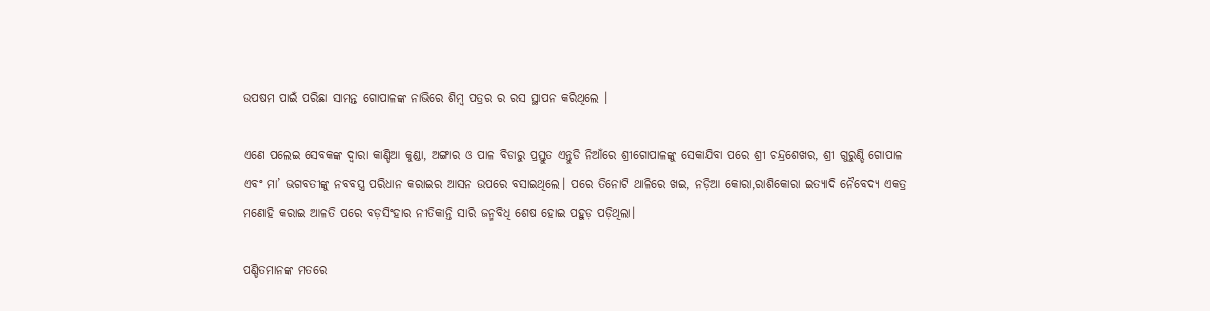ଉପଷମ ପାଇଁ ପରିଛା ସାମନ୍ତ ଗୋପାଳଙ୍କ ନାଭିରେ ଶିମ୍ବ ପତ୍ରର ର ରସ ସ୍ଥାପନ କରିଥିଲେ ।

ଏଣେ ପଲେଇ ସେବକଙ୍କ ଦ୍ୱାରା କାଣ୍ଡିଆ କୁଣ୍ଡା, ଅଙ୍ଗାର ଓ ପାଳ ବିଡାରୁ ପ୍ରସ୍ତୁତ ଏନ୍ତୁଡି ନିଆଁରେ ଶ୍ରୀଗୋପାଳଙ୍କୁ ସେକାଯିବା ପରେ ଶ୍ରୀ ଚନ୍ଦ୍ରଶେଖର, ଶ୍ରୀ ଗୁରୁଣ୍ଡି ଗୋପାଳ ଏବଂ ମା’ ଭଗବତୀଙ୍କୁ ନବବସ୍ତ୍ର ପରିଧାନ କରାଇର ଆସନ ଉପରେ ବସାଇଥିଲେ। ପରେ ତିନୋଟି ଥାଳିରେ ଖଇ, ନଡ଼ିଆ କୋରା,ରାଶିକୋରା ଇତ୍ୟାଦି ନୈବେଦ୍ୟ ଏକତ୍ର ମଣୋହି କରାଇ ଆଳତି ପରେ ବଡ଼ସିଂହାର ନୀତିକାନ୍ତି ସାରି ଜନ୍ମବିଧି ଶେଷ ହୋଇ ପହୁଡ଼ ପଡ଼ିଥିଲା।

ପଣ୍ଡିତମାନଙ୍କ ମତରେ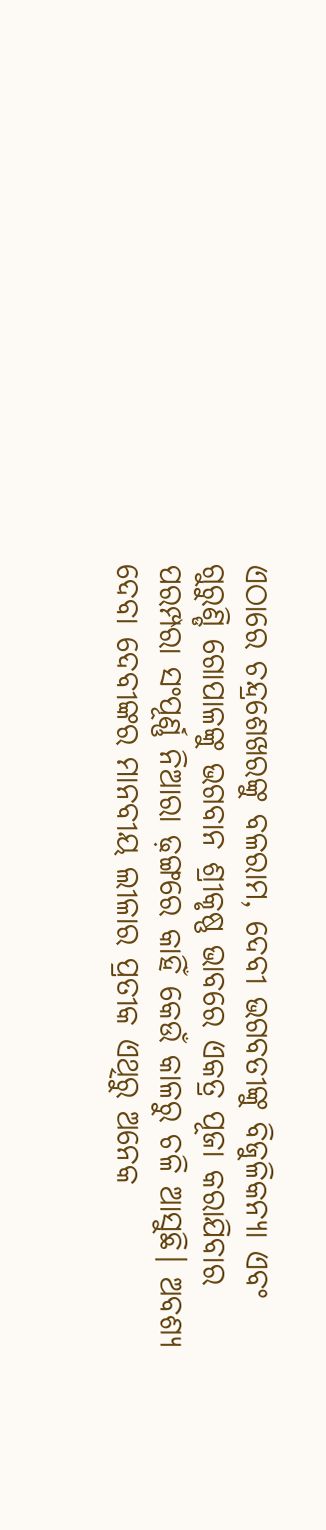ଏଠାରେ ଚନ୍ଦ୍ରଶେଖରଙ୍କୁ ବଳରାମ, ଦେବୀ ଭଗବତୀଙ୍କୁ ବିଜୁଳିକନ୍ୟା ଏବଂ ଗୁରୁଣ୍ଡି ଗୋପାଳଙ୍କୁ ଭଗବାନ ଶ୍ରୀକୃଷ୍ଣ ଭାବରେ ଏକତ୍ର ପୂଜା କରାଯିବାର ପରମ୍ପରା ସଂପୂର୍ଣ୍ଣ ନିଆରା ଢ଼ଙ୍ଗରେ କାହିଁ କେଉଁ କାଳରୁ ଚଳି ଆସୁଛି। ଅବଶ୍ୟ ଦେବା ଦେବୀଙ୍କର ମାନବୀୟ ଲୀଳାର ପ୍ରତୀକ ଏଥିରୁ ଅନେକ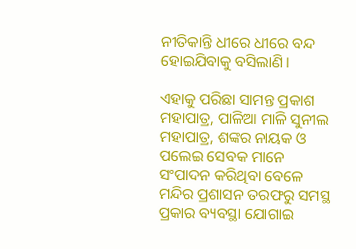ନୀତିକାନ୍ତି ଧୀରେ ଧୀରେ ବନ୍ଦ ହୋଇଯିବାକୁ ବସିଲାଣି।

ଏହାକୁ ପରିଛା ସାମନ୍ତ ପ୍ରକାଶ ମହାପାତ୍ର, ପାଳିଆ ମାଳି ସୁନୀଲ ମହାପାତ୍ର, ଶଙ୍କର ନାୟକ ଓ ପଲେଇ ସେବକ ମାନେ ସଂପାଦନ କରିଥିବା ବେଳେ ମନ୍ଦିର ପ୍ରଶାସନ ତରଫରୁ ସମସ୍ଥ ପ୍ରକାର ବ୍ୟବସ୍ଥା ଯୋଗାଇ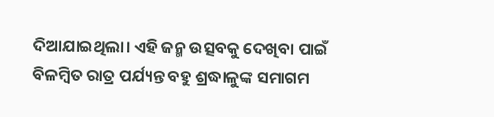ଦିଆଯାଇଥିଲା। ଏହି ଜନ୍ମ ଉତ୍ସବକୁ ଦେଖିବା ପାଇଁ ବିଳମ୍ବିତ ରାତ୍ର ପର୍ଯ୍ୟନ୍ତ ବହୁ ଶ୍ରଦ୍ଧାଳୁଙ୍କ ସମାଗମ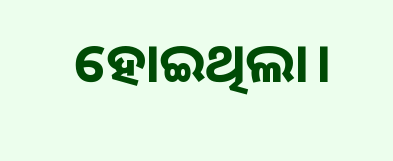ହୋଇଥିଲା।